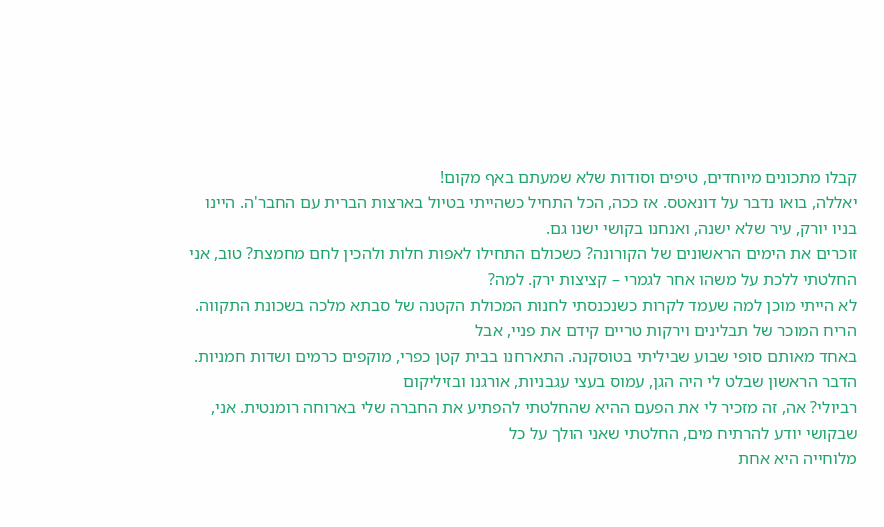קבלו מתכונים מיוחדים, טיפים וסודות שלא שמעתם באף מקום!
יאללה, בואו נדבר על דונאטס. אז ככה, הכל התחיל כשהייתי בטיול בארצות הברית עם החבר'ה. היינו בניו יורק, עיר שלא ישנה, ואנחנו בקושי ישנו גם.
זוכרים את הימים הראשונים של הקורונה? כשכולם התחילו לאפות חלות ולהכין לחם מחמצת? טוב, אני החלטתי ללכת על משהו אחר לגמרי – קציצות ירק. למה?
לא הייתי מוכן למה שעמד לקרות כשנכנסתי לחנות המכולת הקטנה של סבתא מלכה בשכונת התקווה. הריח המוכר של תבלינים וירקות טריים קידם את פניי, אבל
באחד מאותם סופי שבוע שביליתי בטוסקנה. התארחנו בבית קטן כפרי, מוקפים כרמים ושדות חמניות. הדבר הראשון שבלט לי היה הגן, עמוס בעצי עגבניות, אורגנו ובזיליקום
רביולי? אה, זה מזכיר לי את הפעם ההיא שהחלטתי להפתיע את החברה שלי בארוחה רומנטית. אני, שבקושי יודע להרתיח מים, החלטתי שאני הולך על כל
מלוחייה היא אחת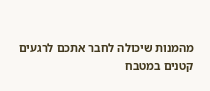מהמנות שיכולה לחבר אתכם לרגעים קטנים במטבח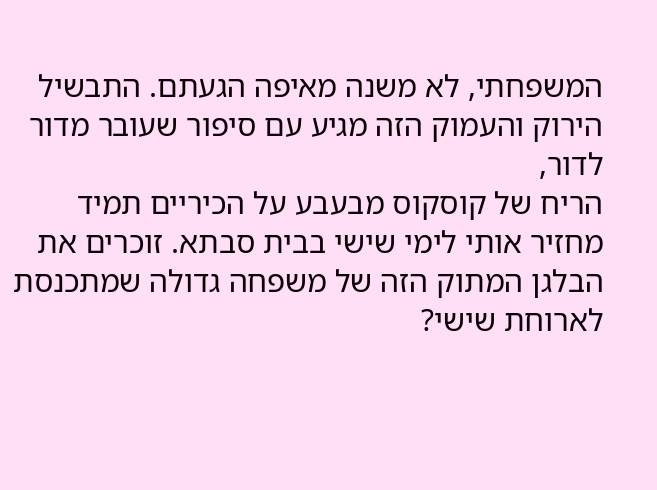המשפחתי, לא משנה מאיפה הגעתם. התבשיל הירוק והעמוק הזה מגיע עם סיפור שעובר מדור לדור,
הריח של קוסקוס מבעבע על הכיריים תמיד מחזיר אותי לימי שישי בבית סבתא. זוכרים את הבלגן המתוק הזה של משפחה גדולה שמתכנסת לארוחת שישי?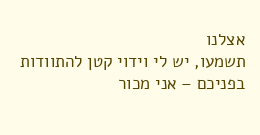אצלנו
תשמעו, יש לי וידוי קטן להתוודות בפניכם – אני מכור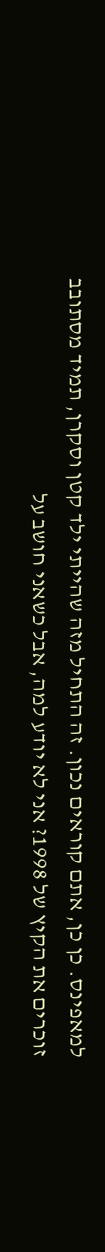למאפינס. כן כן, אתם קוראים נכון. זה התחיל מזה שהייתי ילד קטן וסקרן, תמיד מסתובב
זוכרים את הקיץ של 1998? אני לא יודע למה, אבל כשאני חושב על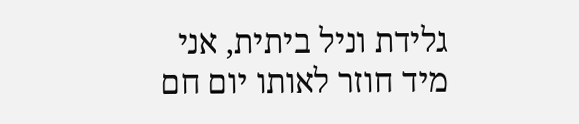גלידת וניל ביתית, אני מיד חוזר לאותו יום חם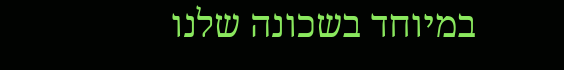במיוחד בשכונה שלנו